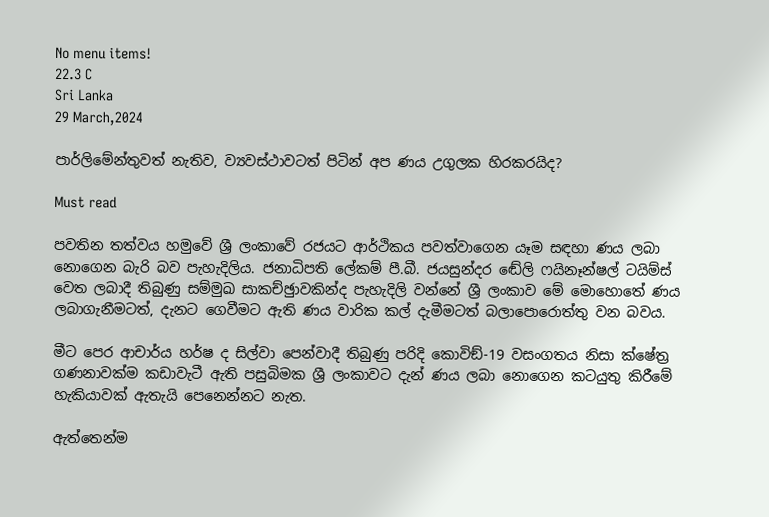No menu items!
22.3 C
Sri Lanka
29 March,2024

පාර්ලිමේන්තුවත් නැතිව, ව්‍යවස්ථාවටත් පිටින් අප ණය උගුලක හිරකරයිද?

Must read

පවතින තත්වය හමුවේ ශ්‍රී ලංකාවේ රජයට ආර්ථිකය පවත්වාගෙන යෑම සඳහා ණය ලබා නොගෙන බැරි බව පැහැදිලිය. ජනාධිපති ලේකම් පී.බී. ජයසුන්දර ඬේලි ෆයිනෑන්ෂල් ටයිම්ස් වෙත ලබාදී තිබුණු සම්මුඛ සාකච්ඡුාවකින්ද පැහැදිලි වන්නේ ශ්‍රී ලංකාව මේ මොහොතේ ණය ලබාගැනීමටත්, දැනට ගෙවීමට ඇති ණය වාරික කල් දැමීමටත් බලාපොරොත්තු වන බවය.

මීට පෙර ආචාර්ය හර්ෂ ද සිල්වා පෙන්වාදී තිබුණු පරිදි කොවිඞ්-19 වසංගතය නිසා ක්ෂේත්‍ර ගණනාවක්ම කඩාවැටී ඇති පසුබිමක ශ්‍රී ලංකාවට දැන් ණය ලබා නොගෙන කටයුතු කිරීමේ හැකියාවක් ඇතැයි පෙනෙන්නට නැත.

ඇත්තෙන්ම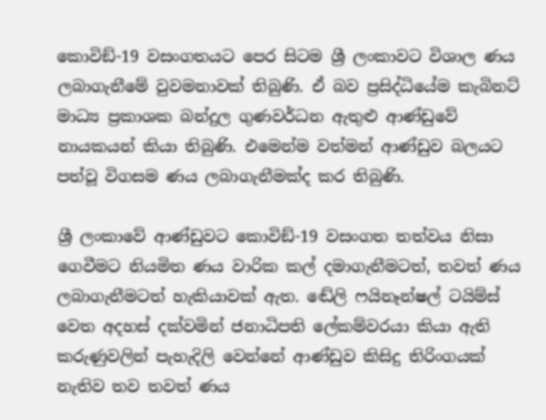කොවිඞ්-19 වසංගතයට පෙර සිටම ශ්‍රී ලංකාවට විශාල ණය ලබාගැනීමේ වුවමනාවක් තිබුණි. ඒ බව ප්‍රසිද්ධියේම කැබිනට් මාධ්‍ය ප්‍රකාශක බන්දුල ගුණවර්ධන ඇතුළු ආණ්ඩුවේ නායකයන් කියා තිබුණි. එමෙන්ම වත්මන් ආණ්ඩුව බලයට පත්වූ විගසම ණය ලබාගැනීමක්ද කර තිබුණි.

ශ්‍රී ලංකාවේ ආණ්ඩුවට කොවිඞ්-19 වසංගත තත්වය නිසා ගෙවීමට නියමිත ණය වාරික කල් දමාගැනීමටත්, තවත් ණය ලබාගැනීමටත් හැකියාවක් ඇත. ඬේලි ෆයිනෑන්ෂල් ටයිම්ස් වෙත අදහස් දක්වමින් ජනාධිපති ලේකම්වරයා කියා ඇති කරුණුවලින් පැහැදිලි වෙන්නේ ආණ්ඩුව කිසිදු තිරිංගයක් නැතිව තව තවත් ණය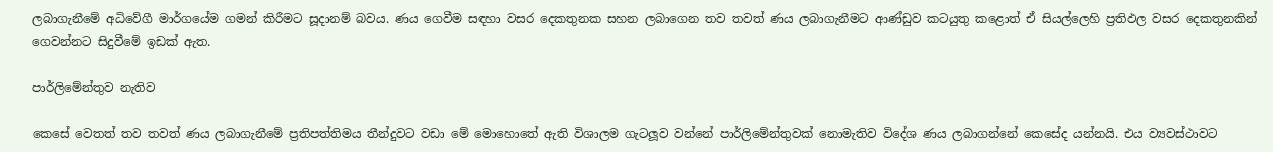ලබාගැනීමේ අධිවේගී මාර්ගයේම ගමන් කිරීමට සූදානම් බවය. ණය ගෙවීම සඳහා වසර දෙකතුනක සහන ලබාගෙන තව තවත් ණය ලබාගැනීමට ආණ්ඩුව කටයුතු කළොත් ඒ සියල්ලෙහි ප්‍රතිඵල වසර දෙකතුනකින් ගෙවන්නට සිදුවීමේ ඉඩක් ඇත.

පාර්ලිමේන්තුව නැතිව

කෙසේ වෙතත් තව තවත් ණය ලබාගැනීමේ ප්‍රතිපත්තිමය තීන්දුවට වඩා මේ මොහොතේ ඇති විශාලම ගැටලූව වන්නේ පාර්ලිමේන්තුවක් නොමැතිව විදේශ ණය ලබාගන්නේ කෙසේද යන්නයි. එය ව්‍යවස්ථාවට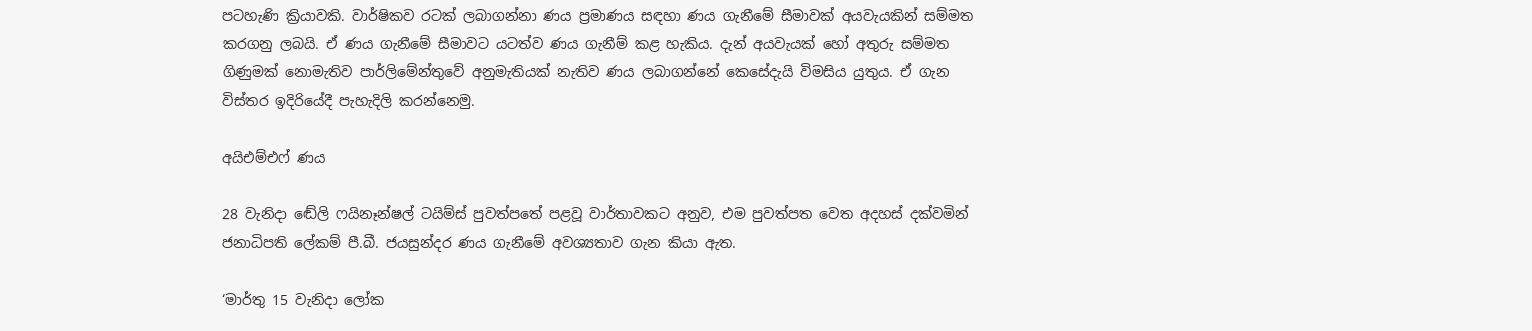පටහැණි ක්‍රියාවකි. වාර්ෂිකව රටක් ලබාගන්නා ණය ප්‍රමාණය සඳහා ණය ගැනීමේ සීමාවක් අයවැයකින් සම්මත කරගනු ලබයි. ඒ ණය ගැනීමේ සීමාවට යටත්ව ණය ගැනීම් කළ හැකිය. දැන් අයවැයක් හෝ අතුරු සම්මත ගිණුමක් නොමැතිව පාර්ලිමේන්තුවේ අනුමැතියක් නැතිව ණය ලබාගන්නේ කෙසේදැයි විමසිය යුතුය. ඒ ගැන විස්තර ඉදිරියේදී පැහැදිලි කරන්නෙමු.

අයිඑම්එෆ් ණය

28 වැනිදා ඬේලි ෆයිනෑන්ෂල් ටයිම්ස් පුවත්පතේ පළවූ වාර්තාවකට අනුව, එම පුවත්පත වෙත අදහස් දක්වමින් ජනාධිපති ලේකම් පී.බී. ජයසුන්දර ණය ගැනීමේ අවශ්‍යතාව ගැන කියා ඇත.

‘මාර්තු 15 වැනිදා ලෝක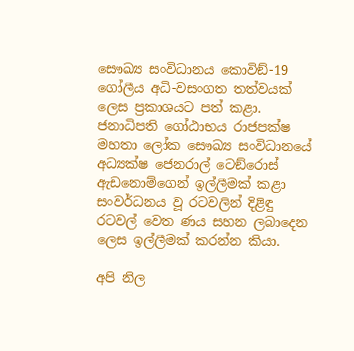සෞඛ්‍ය සංවිධානය කොවිඞ්-19 ගෝලීය අධි-වසංගත තත්වයක් ලෙස ප්‍රකාශයට පත් කළා. ජනාධිපති ගෝඨාභය රාජපක්ෂ මහතා ලෝක සෞඛ්‍ය සංවිධානයේ අධ්‍යක්ෂ ජෙනරාල් ටෙඞ්රොස් ඇඩනොම්ගෙන් ඉල්ලීමක් කළා සංවර්ධනය වූ රටවලින් දිළිඳු රටවල් වෙත ණය සහන ලබාදෙන ලෙස ඉල්ලීමක් කරන්න කියා.

අපි නිල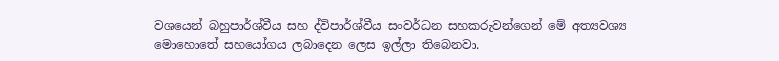වශයෙන් බහුපාර්ශ්වීය සහ ද්විපාර්ශ්වීය සංවර්ධන සහකරුවන්ගෙන් මේ අත්‍යවශ්‍ය මොහොතේ සහයෝගය ලබාදෙන ලෙස ඉල්ලා තිබෙනවා.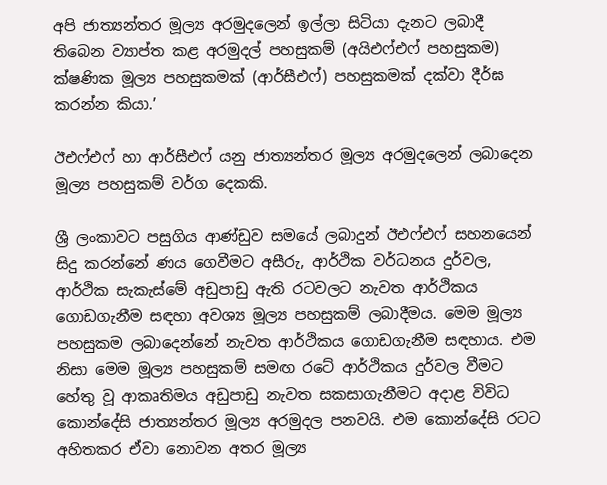අපි ජාත්‍යන්තර මූල්‍ය අරමුදලෙන් ඉල්ලා සිටියා දැනට ලබාදී තිබෙන ව්‍යාප්ත කළ අරමුදල් පහසුකම් (අයිඑෆ්එෆ් පහසුකම) ක්ෂණික මූල්‍ය පහසුකමක් (ආර්සීඑෆ්) පහසුකමක් දක්වා දීර්ඝ කරන්න කියා.’

ඊඑෆ්එෆ් හා ආර්සීඑෆ් යනු ජාත්‍යන්තර මූල්‍ය අරමුදලෙන් ලබාදෙන මූල්‍ය පහසුකම් වර්ග දෙකකි.

ශ්‍රී ලංකාවට පසුගිය ආණ්ඩුව සමයේ ලබාදුන් ඊඑෆ්එෆ් සහනයෙන් සිදු කරන්නේ ණය ගෙවීමට අසීරු, ආර්ථික වර්ධනය දුර්වල, ආර්ථික සැකැස්මේ අඩුපාඩු ඇති රටවලට නැවත ආර්ථිකය ගොඩගැනීම සඳහා අවශ්‍ය මූල්‍ය පහසුකම් ලබාදීමය. මෙම මූල්‍ය පහසුකම ලබාදෙන්නේ නැවත ආර්ථිකය ගොඩගැනීම සඳහාය. එම නිසා මෙම මූල්‍ය පහසුකම් සමඟ රටේ ආර්ථිකය දුර්වල වීමට හේතු වූ ආකෘතිමය අඩුපාඩු නැවත සකසාගැනීමට අදාළ විවිධ කොන්දේසි ජාත්‍යන්තර මූල්‍ය අරමුදල පනවයි. එම කොන්දේසි රටට අහිතකර ඒවා නොවන අතර මූල්‍ය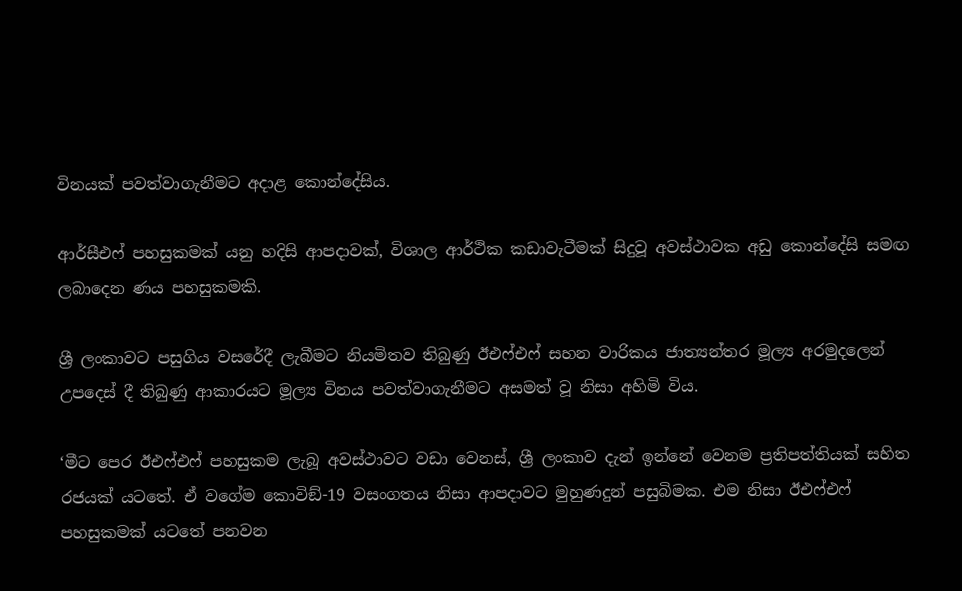විනයක් පවත්වාගැනීමට අදාළ කොන්දේසිය.

ආර්සීඑෆ් පහසුකමක් යනු හදිසි ආපදාවක්, විශාල ආර්ථික කඩාවැටීමක් සිදුවූ අවස්ථාවක අඩු කොන්දේසි සමඟ ලබාදෙන ණය පහසුකමකි.

ශ්‍රී ලංකාවට පසුගිය වසරේදී ලැබීමට නියමිතව තිබුණු ඊඑෆ්එෆ් සහන වාරිකය ජාත්‍යන්තර මූල්‍ය අරමුදලෙන් උපදෙස් දී තිබුණු ආකාරයට මූල්‍ය විනය පවත්වාගැනීමට අසමත් වූ නිසා අහිමි විය.

‘මීට පෙර ඊඑෆ්එෆ් පහසුකම ලැබූ අවස්ථාවට වඩා වෙනස්, ශ්‍රී ලංකාව දැන් ඉන්නේ වෙනම ප්‍රතිපත්තියක් සහිත රජයක් යටතේ. ඒ වගේම කොවිඞ්-19 වසංගතය නිසා ආපදාවට මුහුණදුන් පසුබිමක. එම නිසා ඊඑෆ්එෆ් පහසුකමක් යටතේ පනවන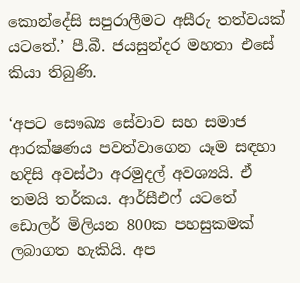කොන්දේසි සපුරාලීමට අසීරු තත්වයක් යටතේ.’ පී.බී. ජයසුන්දර මහතා එසේ කියා තිබුණි.

‘අපට සෞඛ්‍ය සේවාව සහ සමාජ ආරක්ෂණය පවත්වාගෙන යෑම සඳහා හදිසි අවස්ථා අරමුදල් අවශ්‍යයි. ඒ තමයි තර්කය. ආර්සීඑෆ් යටතේ ඩොලර් මිලියන 800ක පහසුකමක් ලබාගත හැකියි. අප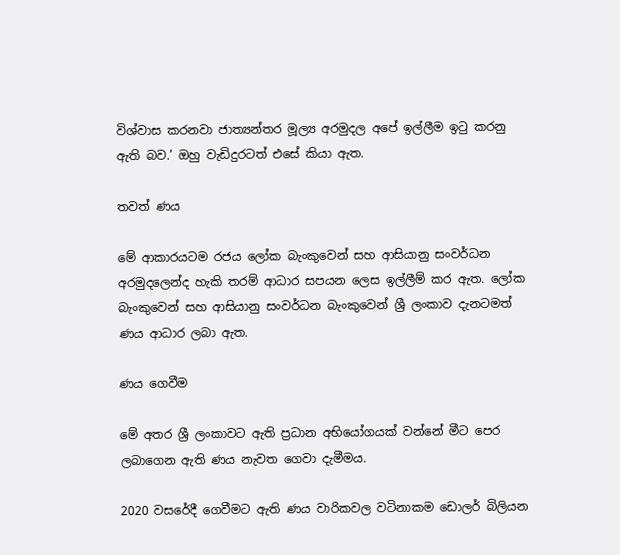විශ්වාස කරනවා ජාත්‍යන්තර මූල්‍ය අරමුදල අපේ ඉල්ලීම ඉටු කරනු ඇති බව.’ ඔහු වැඩිදුරටත් එසේ කියා ඇත.

තවත් ණය

මේ ආකාරයටම රජය ලෝක බැංකුවෙන් සහ ආසියානු සංවර්ධන අරමුදලෙන්ද හැකි තරම් ආධාර සපයන ලෙස ඉල්ලීම් කර ඇත. ලෝක බැංකුවෙන් සහ ආසියානු සංවර්ධන බැංකුවෙන් ශ්‍රී ලංකාව දැනටමත් ණය ආධාර ලබා ඇත.

ණය ගෙවීම

මේ අතර ශ්‍රී ලංකාවට ඇති ප්‍රධාන අභියෝගයක් වන්නේ මීට පෙර ලබාගෙන ඇති ණය නැවත ගෙවා දැමීමය.

2020 වසරේදී ගෙවීමට ඇති ණය වාරිකවල වටිනාකම ඩොලර් බිලියන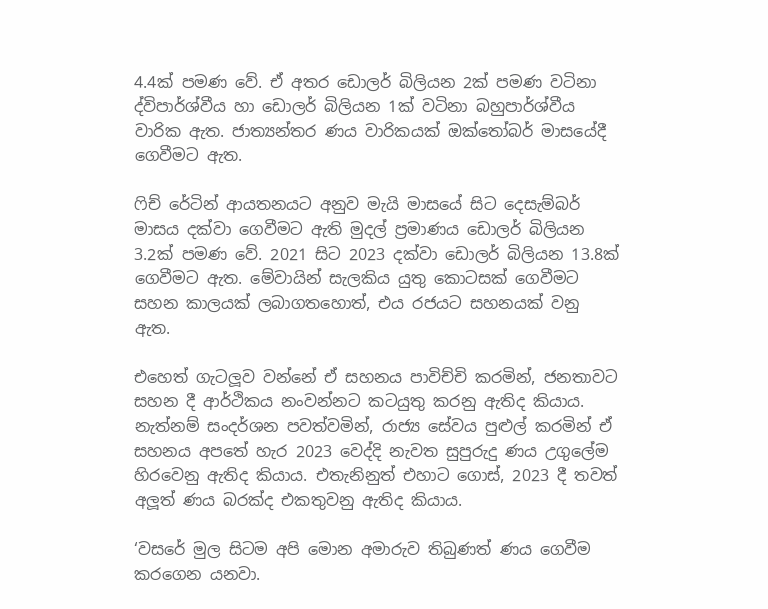4.4ක් පමණ වේ. ඒ අතර ඩොලර් බිලියන 2ක් පමණ වටිනා ද්විපාර්ශ්වීය හා ඩොලර් බිලියන 1ක් වටිනා බහුපාර්ශ්වීය වාරික ඇත. ජාත්‍යන්තර ණය වාරිකයක් ඔක්තෝබර් මාසයේදී ගෙවීමට ඇත.

ෆිච් රේටින් ආයතනයට අනුව මැයි මාසයේ සිට දෙසැම්බර් මාසය දක්වා ගෙවීමට ඇති මුදල් ප්‍රමාණය ඩොලර් බිලියන 3.2ක් පමණ වේ. 2021 සිට 2023 දක්වා ඩොලර් බිලියන 13.8ක් ගෙවීමට ඇත. මේවායින් සැලකිය යුතු කොටසක් ගෙවීමට සහන කාලයක් ලබාගතහොත්, එය රජයට සහනයක් වනු ඇත.

එහෙත් ගැටලූව වන්නේ ඒ සහනය පාවිච්චි කරමින්, ජනතාවට සහන දී ආර්ථිකය නංවන්නට කටයුතු කරනු ඇතිද කියාය. නැත්නම් සංදර්ශන පවත්වමින්, රාජ්‍ය සේවය පුළුල් කරමින් ඒ සහනය අපතේ හැර 2023 වෙද්දි නැවත සුපුරුදු ණය උගුලේම හිරවෙනු ඇතිද කියාය. එතැනිනුත් එහාට ගොස්, 2023 දී තවත් අලූත් ණය බරක්ද එකතුවනු ඇතිද කියාය.

‘වසරේ මුල සිටම අපි මොන අමාරුව තිබුණත් ණය ගෙවීම කරගෙන යනවා.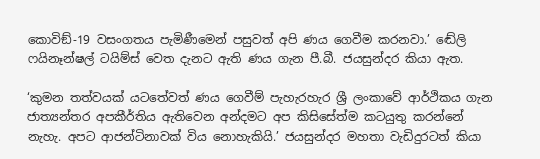කොවිඞ්-19 වසංගතය පැමිණීමෙන් පසුවත් අපි ණය ගෙවීම කරනවා.’ ඬේලි ෆයිනෑන්ෂල් ටයිම්ස් වෙත දැනට ඇති ණය ගැන පී.බී. ජයසුන්දර කියා ඇත.

‘කුමන තත්වයක් යටතේවත් ණය ගෙවීම් පැහැරහැර ශ්‍රී ලංකාවේ ආර්ථිකය ගැන ජාත්‍යන්තර අපකීර්තිය ඇතිවෙන අන්දමට අප කිසිසේත්ම කටයුතු කරන්නේ නැහැ. අපට ආජන්ටිනාවක් විය නොහැකියි.’ ජයසුන්දර මහතා වැඩිදුරටත් කියා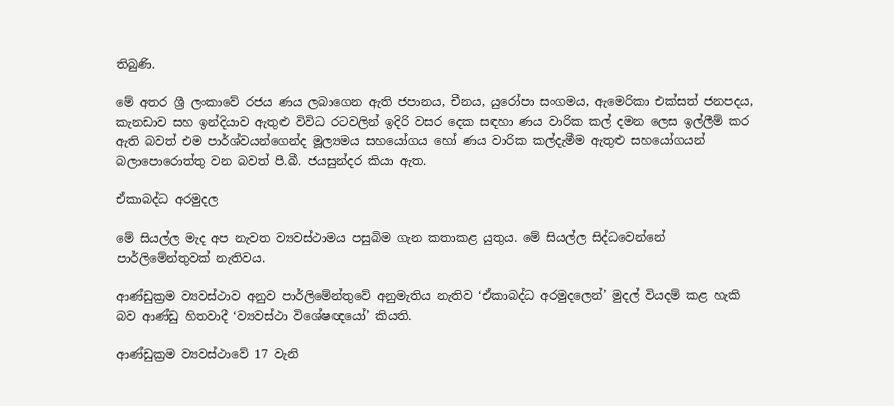තිබුණි.

මේ අතර ශ්‍රී ලංකාවේ රජය ණය ලබාගෙන ඇති ජපානය, චීනය, යුරෝපා සංගමය, ඇමෙරිකා එක්සත් ජනපදය, කැනඩාව සහ ඉන්දියාව ඇතුළු විවිධ රටවලින් ඉදිරි වසර දෙක සඳහා ණය වාරික කල් දමන ලෙස ඉල්ලීම් කර ඇති බවත් එම පාර්ශ්වයන්ගෙන්ද මූල්‍යමය සහයෝගය හෝ ණය වාරික කල්දැමීම ඇතුළු සහයෝගයන් බලාපොරොත්තු වන බවත් පී.බී. ජයසුන්දර කියා ඇත.

ඒකාබද්ධ අරමුදල

මේ සියල්ල මැද අප නැවත ව්‍යවස්ථාමය පසුබිම ගැන කතාකළ යුතුය. මේ සියල්ල සිද්ධවෙන්නේ පාර්ලිමේන්තුවක් නැතිවය.

ආණ්ඩුක්‍රම ව්‍යවස්ථාව අනුව පාර්ලිමේන්තුවේ අනුමැතිය නැතිව ‘ඒකාබද්ධ අරමුදලෙන්’ මුදල් වියදම් කළ හැකි බව ආණ්ඩු හිතවාදී ‘ව්‍යවස්ථා විශේෂඥයෝ’ කියති.

ආණ්ඩුක්‍රම ව්‍යවස්ථාවේ 17 වැනි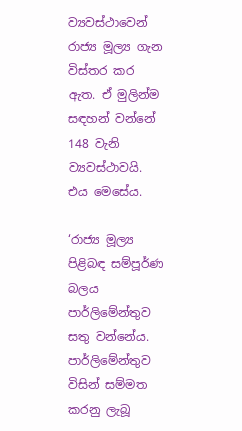ව්‍යවස්ථාවෙන් රාජ්‍ය මූල්‍ය ගැන විස්තර කර ඇත. ඒ මුලින්ම සඳහන් වන්නේ 148 වැනි ව්‍යවස්ථාවයි. එය මෙසේය.

‘රාජ්‍ය මූල්‍ය පිළිබඳ සම්පූර්ණ බලය පාර්ලිමේන්තුව සතු වන්නේය. පාර්ලිමේන්තුව විසින් සම්මත කරනු ලැබූ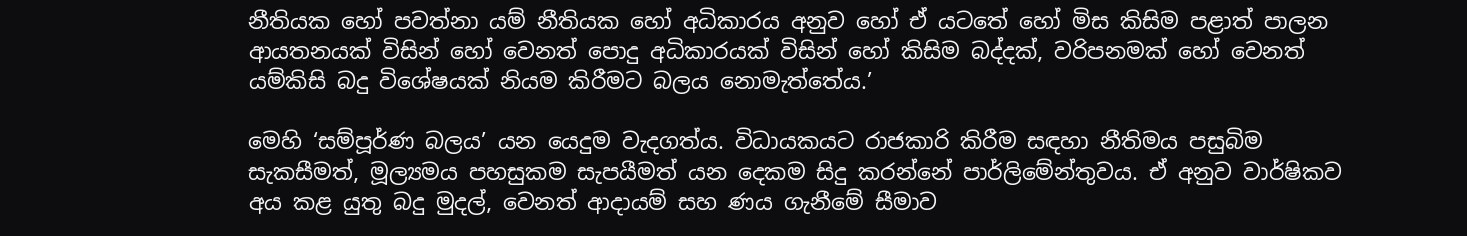නීතියක හෝ පවත්නා යම් නීතියක හෝ අධිකාරය අනුව හෝ ඒ යටතේ හෝ මිස කිසිම පළාත් පාලන ආයතනයක් විසින් හෝ වෙනත් පොදු අධිකාරයක් විසින් හෝ කිසිම බද්දක්, වරිපනමක් හෝ වෙනත් යම්කිසි බදු විශේෂයක් නියම කිරීමට බලය නොමැත්තේය.’

මෙහි ‘සම්පූර්ණ බලය’ යන යෙදුම වැදගත්ය. විධායකයට රාජකාරි කිරීම සඳහා නීතිමය පසුබිම සැකසීමත්, මූල්‍යමය පහසුකම සැපයීමත් යන දෙකම සිදු කරන්නේ පාර්ලිමේන්තුවය. ඒ අනුව වාර්ෂිකව අය කළ යුතු බදු මුදල්, වෙනත් ආදායම් සහ ණය ගැනීමේ සීමාව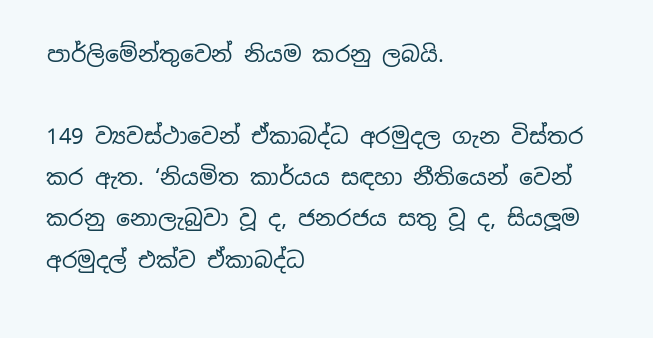පාර්ලිමේන්තුවෙන් නියම කරනු ලබයි.

149 ව්‍යවස්ථාවෙන් ඒකාබද්ධ අරමුදල ගැන විස්තර කර ඇත. ‘නියමිත කාර්යය සඳහා නීතියෙන් වෙන් කරනු නොලැබුවා වූ ද, ජනරජය සතු වූ ද, සියලූම අරමුදල් එක්ව ඒකාබද්ධ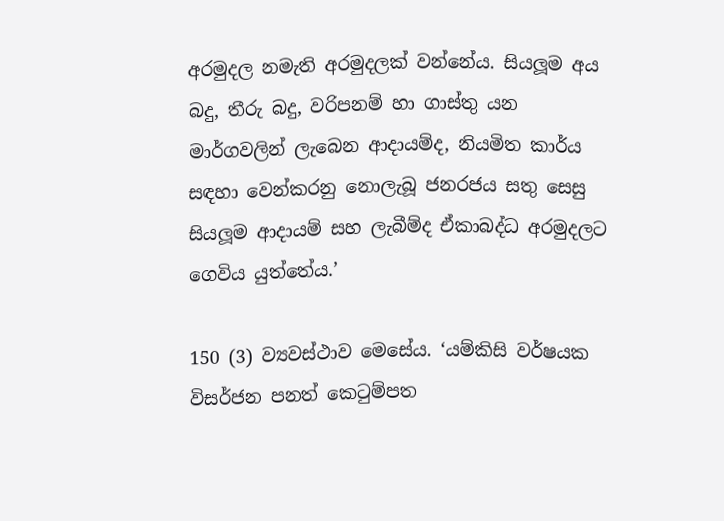අරමුදල නමැති අරමුදලක් වන්නේය. සියලූම අය බදු, තීරු බදු, වරිපනම් හා ගාස්තු යන මාර්ගවලින් ලැබෙන ආදායම්ද, නියමිත කාර්ය සඳහා වෙන්කරනු නොලැබූ ජනරජය සතු සෙසු සියලූම ආදායම් සහ ලැබීම්ද ඒකාබද්ධ අරමුදලට ගෙවිය යුත්තේය.’

150 (3) ව්‍යවස්ථාව මෙසේය. ‘යම්කිසි වර්ෂයක විසර්ජන පනත් කෙටුම්පත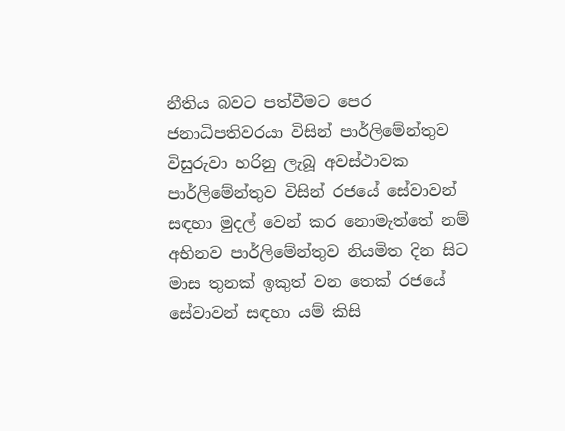නීතිය බවට පත්වීමට පෙර ජනාධිපතිවරයා විසින් පාර්ලිමේන්තුව විසුරුවා හරිනු ලැබූ අවස්ථාවක පාර්ලිමේන්තුව විසින් රජයේ සේවාවන් සඳහා මුදල් වෙන් කර නොමැත්තේ නම් අභිනව පාර්ලිමේන්තුව නියමිත දින සිට මාස තුනක් ඉකුත් වන තෙක් රජයේ සේවාවන් සඳහා යම් කිසි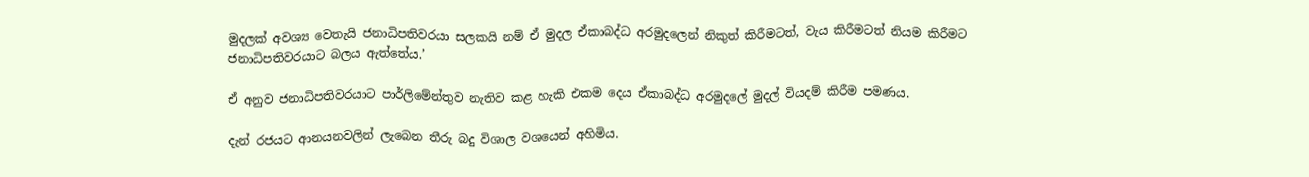මුදලක් අවශ්‍ය වෙතැයි ජනාධිපතිවරයා සලකයි නම් ඒ මුදල ඒකාබද්ධ අරමුදලෙන් නිකුත් කිරීමටත්, වැය කිරීමටත් නියම කිරීමට ජනාධිපතිවරයාට බලය ඇත්තේය.’

ඒ අනුව ජනාධිපතිවරයාට පාර්ලිමේන්තුව නැතිව කළ හැකි එකම දෙය ඒකාබද්ධ අරමුදලේ මුදල් වියදම් කිරීම පමණය.

දැන් රජයට ආනයනවලින් ලැබෙන තීරු බදු විශාල වශයෙන් අහිමිය.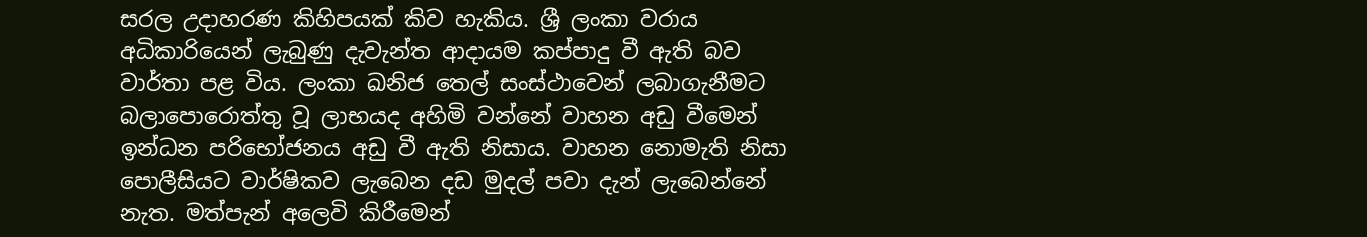සරල උදාහරණ කිහිපයක් කිව හැකිය. ශ්‍රී ලංකා වරාය අධිකාරියෙන් ලැබුණු දැවැන්ත ආදායම කප්පාදු වී ඇති බව වාර්තා පළ විය. ලංකා ඛනිජ තෙල් සංස්ථාවෙන් ලබාගැනීමට බලාපොරොත්තු වූ ලාභයද අහිමි වන්නේ වාහන අඩු වීමෙන් ඉන්ධන පරිභෝජනය අඩු වී ඇති නිසාය. වාහන නොමැති නිසා පොලීසියට වාර්ෂිකව ලැබෙන දඩ මුදල් පවා දැන් ලැබෙන්නේ නැත. මත්පැන් අලෙවි කිරීමෙන්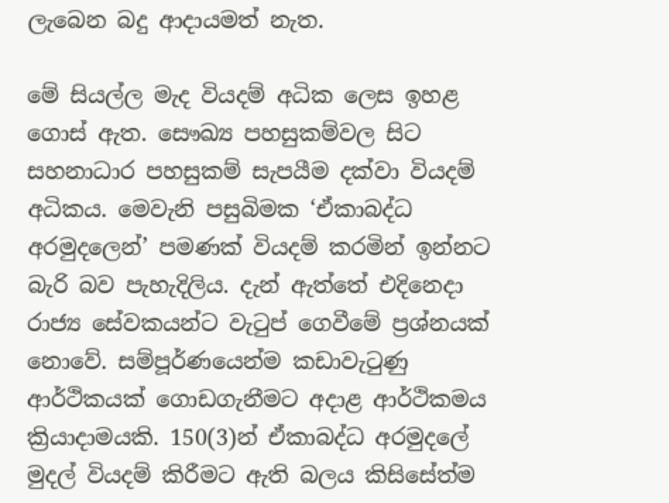ලැබෙන බදු ආදායමත් නැත.

මේ සියල්ල මැද වියදම් අධික ලෙස ඉහළ ගොස් ඇත. සෞඛ්‍ය පහසුකම්වල සිට සහනාධාර පහසුකම් සැපයීම දක්වා වියදම් අධිකය. මෙවැනි පසුබිමක ‘ඒකාබද්ධ අරමුදලෙන්’ පමණක් වියදම් කරමින් ඉන්නට බැරි බව පැහැදිලිය. දැන් ඇත්තේ එදිනෙදා රාජ්‍ය සේවකයන්ට වැටුප් ගෙවීමේ ප්‍රශ්නයක් නොවේ. සම්පූර්ණයෙන්ම කඩාවැටුණු ආර්ථිකයක් ගොඩගැනීමට අදාළ ආර්ථිකමය ක්‍රියාදාමයකි. 150(3)න් ඒකාබද්ධ අරමුදලේ මුදල් වියදම් කිරීමට ඇති බලය කිසිසේත්ම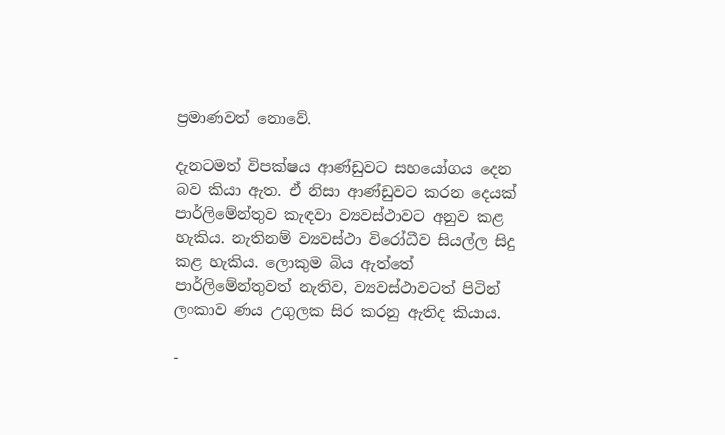ප්‍රමාණවත් නොවේ.

දැනටමත් විපක්ෂය ආණ්ඩුවට සහයෝගය දෙන බව කියා ඇත. ඒ නිසා ආණ්ඩුවට කරන දෙයක් පාර්ලිමේන්තුව කැඳවා ව්‍යවස්ථාවට අනුව කළ හැකිය. නැතිනම් ව්‍යවස්ථා විරෝධීව සියල්ල සිදු කළ හැකිය. ලොකුම බිය ඇත්තේ පාර්ලිමේන්තුවත් නැතිව, ව්‍යවස්ථාවටත් පිටින් ලංකාව ණය උගුලක සිර කරනු ඇතිද කියාය.

-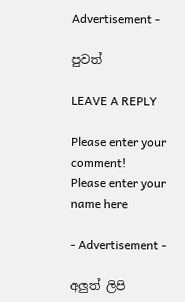Advertisement -

පුවත්

LEAVE A REPLY

Please enter your comment!
Please enter your name here

- Advertisement -

අලුත් ලිපි